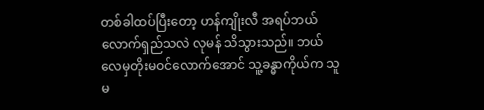တစ်ခါထပ်ပြီးတော့ ဟန်ကျိုးလီ အရပ်ဘယ်လောက်ရှည်သလဲ လုမန် သိသွားသည်။ ဘယ်လေမှတိုးမဝင်လောက်အောင် သူ့ခန္ဓာကိုယ်က သူမ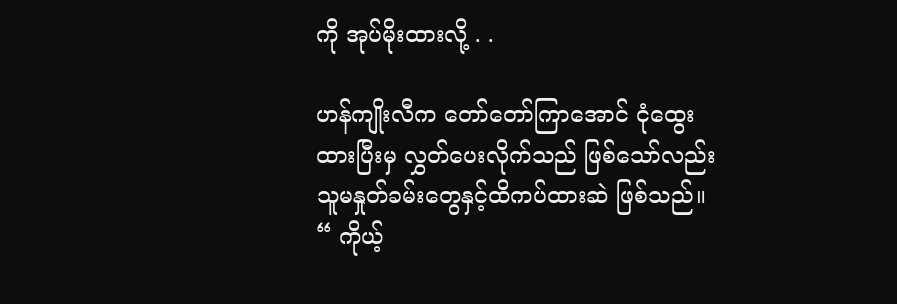ကို အုပ်မိုးထားလို့ . .

ဟန်ကျိုးလီက တော်တော်ကြာအောင် ငုံထွေးထားပြီးမှ လွှတ်ပေးလိုက်သည် ဖြစ်သော်လည်း သူမနှုတ်ခမ်းတွေနှင့်ထိကပ်ထားဆဲ ဖြစ်သည်။
“ ကိုယ့်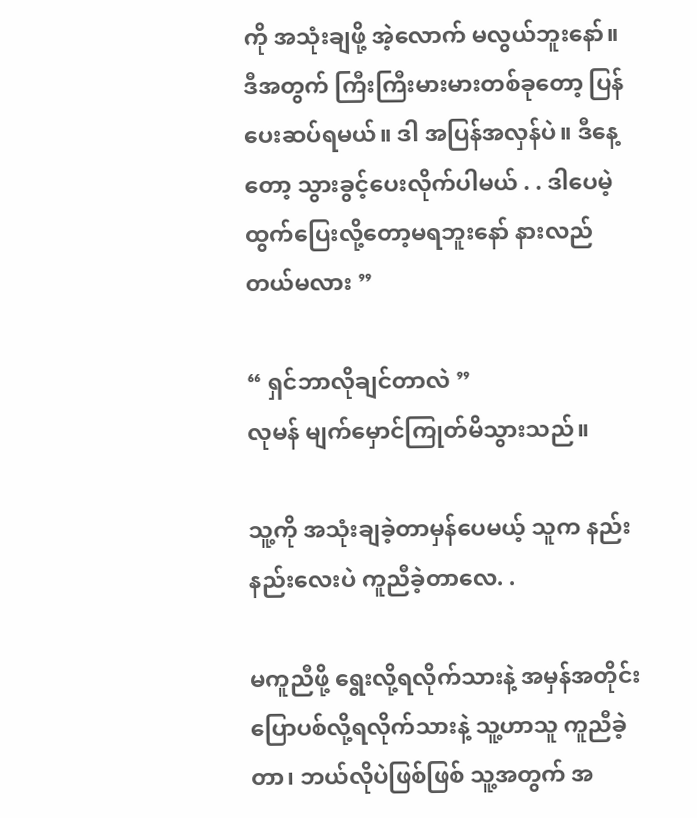ကို အသုံးချဖို့ အဲ့လောက် မလွယ်ဘူးနော်။ ဒီအတွက် ကြီးကြီးမားမားတစ်ခုတော့ ပြန်ပေးဆပ်ရမယ်။ ဒါ အပြန်အလှန်ပဲ။ ဒီနေ့တော့ သွားခွင့်ပေးလိုက်ပါမယ် . . ဒါပေမဲ့ ထွက်ပြေးလို့တော့မရဘူးနော် နားလည်တယ်မလား ”

“ ရှင်ဘာလိုချင်တာလဲ ”
လုမန် မျက်မှောင်ကြုတ်မိသွားသည်။

သူ့ကို အသုံးချခဲ့တာမှန်ပေမယ့် သူက နည်းနည်းလေးပဲ ကူညီခဲ့တာလေ. .

မကူညီဖို့ ရွေးလို့ရလိုက်သားနဲ့ အမှန်အတိုင်း ပြောပစ်လို့ရလိုက်သားနဲ့ သူ့ဟာသူ ကူညီခဲ့တာ၊ ဘယ်လိုပဲဖြစ်ဖြစ် သူ့အတွက် အ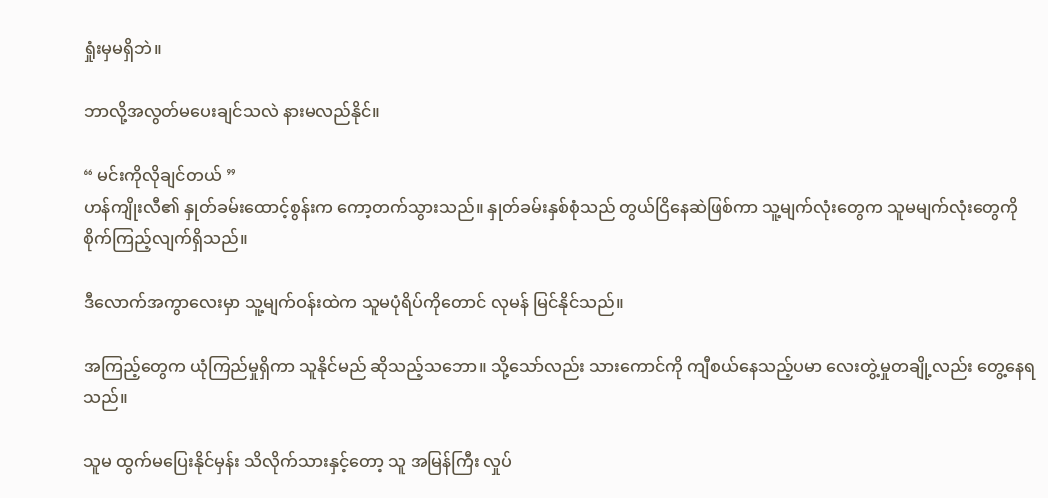ရှုံးမှမရှိဘဲ။

ဘာလို့အလွတ်မပေးချင်သလဲ နားမလည်နိုင်။

“ မင်းကိုလိုချင်တယ် ”
ဟန်ကျိုးလီ၏ နှုတ်ခမ်းထောင့်စွန်းက ကော့တက်သွားသည်။ နှုတ်ခမ်းနှစ်စုံသည် တွယ်ငြိနေဆဲဖြစ်ကာ သူ့မျက်လုံးတွေက သူမမျက်လုံးတွေကို စိုက်ကြည့်လျက်ရှိသည်။

ဒီလောက်အကွာလေးမှာ သူ့မျက်ဝန်းထဲက သူမပုံရိပ်ကိုတောင် လုမန် မြင်နိုင်သည်။

အကြည့်တွေက ယုံကြည်မှုရှိကာ သူနိုင်မည် ဆိုသည့်သဘော။ သို့သော်လည်း သားကောင်ကို ကျီစယ်နေသည့်ပမာ လေးတွဲ့မှုတချို့လည်း တွေ့နေရသည်။

သူမ ထွက်မပြေးနိုင်မှန်း သိလိုက်သားနှင့်တော့ သူ အမြန်ကြီး လှုပ်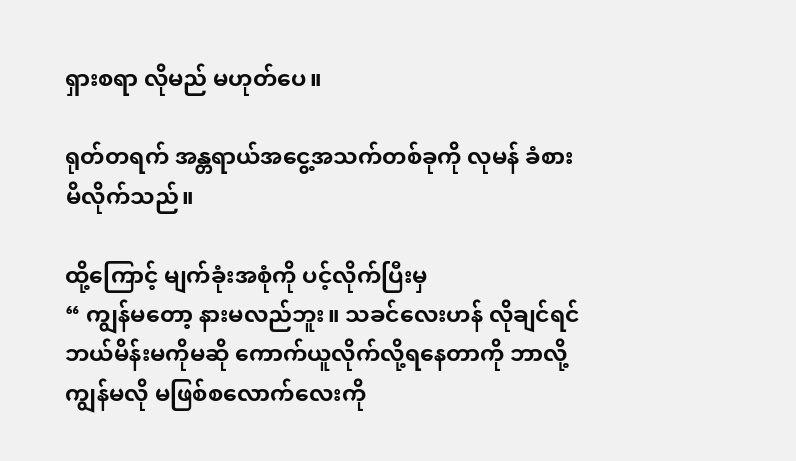ရှားစရာ လိုမည် မဟုတ်ပေ။

ရုတ်တရက် အန္တရာယ်အငွေ့အသက်တစ်ခုကို လုမန် ခံစားမိလိုက်သည်။

ထို့ကြောင့် မျက်ခုံးအစုံကို ပင့်လိုက်ပြီးမှ
“ ကျွန်မတော့ နားမလည်ဘူး။ သခင်လေးဟန် လိုချင်ရင် ဘယ်မိန်းမကိုမဆို ကောက်ယူလိုက်လို့ရနေတာကို ဘာလို့ ကျွန်မလို မဖြစ်စလောက်လေးကို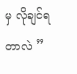မှ လိုချင်ရတာလဲ ”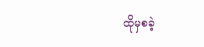ထိုမှစခဲ့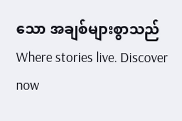သော အချစ်များစွာသည် Where stories live. Discover now